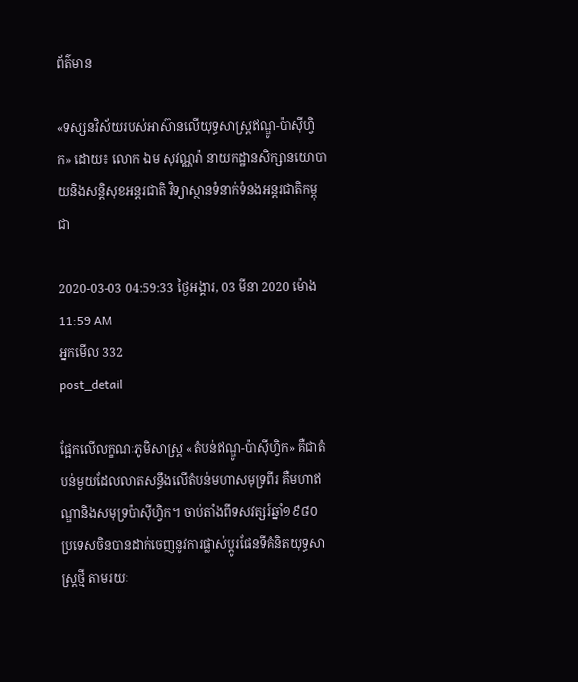ព័ត៌មាន

«ទស្សនវិស័យរបស់អាស៊ានលើយុទ្ធសាស្រ្តឥណ្ឌូ-ប៉ាស៊ីហ្វិក» ដោយ៖ លោក ឯម សុវណ្ណរ៉ា នាយកដ្ឋានសិក្សានយោបាយនិងសន្តិសុខអន្តរជាតិ វិទ្យាស្ថានទំនាក់ទំនងអន្តរជាតិកម្ពុជា

2020-03-03 04:59:33 ថ្ងៃអង្គារ, 03 មីនា 2020 ម៉ោង 11:59 AM
អ្នកមើល 332
post_detail

ផ្អែកលើលក្ខណៈភូមិសាស្ត្រ «តំបន់ឥណ្ឌូ-ប៉ាស៊ីហ្វិក» គឺជាតំបន់មួយដែលលាតសន្ធឹងលើតំបន់មហាសមុទ្រពីរ គឺមហាឥណ្ឌានិងសមុទ្រប៉ាស៊ីហ្វិក។ ចាប់តាំងពីទសវត្សរ៍ឆ្នាំ១៩៨០ ប្រទេសចិនបានដាក់ចេញនូវការផ្លាស់ប្តូរផែនទីគំនិតយុទ្ធសាស្រ្តថ្មី តាមរយៈ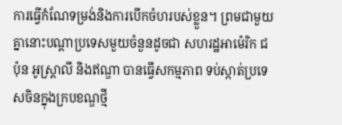ការធ្វើកំណែទម្រង់និងការបើកចំហរបស់ខ្លួន។ ព្រមជាមួយគ្នានោះបណ្តាប្រទេសមួយចំនួនដូចជា សហរដ្ឋអាម៉េរិក ជប៉ុន អូស្រ្តាលី និងឥណ្ឌា បានធ្វើសកម្មភាព ទប់ស្កាត់ប្រទេសចិនក្នុងក្របខណ្ឌថ្មី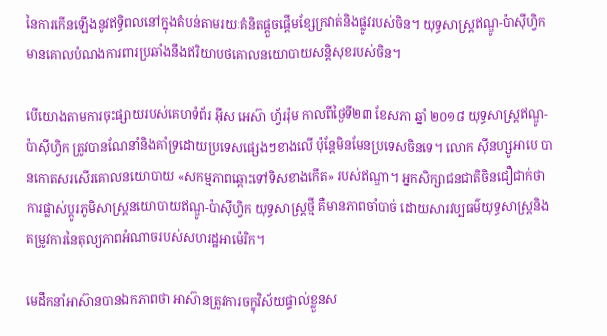នៃការកើនឡើងនូវឥទ្ធិពលនៅក្នុងតំបន់តាមរយៈគំនិតផ្តួចផ្តើមខ្សែក្រវាត់និងផ្លូវរបស់ចិន។ យុទ្ធសាស្ត្រឥណ្ឌូ-ប៉ាស៊ីហ្វិកមានគោលបំណងការពារប្រឆាំងនឹងឥរិយាបថគោលនយោបាយសន្តិសុខរបស់ចិន។

បើយោងតាមការចុះផ្សាយរបស់គេហទំព័រ អ៊ីស អេស៊ា ហ្វ័ររ៉ុម កាលពីថ្ងៃទី២៣ ខែសភា ឆ្នាំ ២០១៨ យុទ្ធសាស្ត្រឥណ្ឌូ-ប៉ាស៊ីហ្វិក ត្រូវបានណែនាំនិងគាំទ្រដោយប្រទេសផ្សេងៗខាងលើ ប៉ុន្តែមិនមែនប្រទេសចិនទេ។ លោក ស៊ីនហ្សូអាបេ បានកោតសរសើរគោលនយោបាយ «សកម្មភាពឆ្ពោះទៅទិសខាងកើត» របស់ឥណ្ឌា។ អ្នកសិក្សាជនជាតិចិនជឿជាក់ថា ការផ្លាស់ប្តូរភូមិសាស្ត្រនយោបាយឥណ្ឌូ-ប៉ាស៊ីហ្វិក យុទ្ធសាស្ត្រថ្មី គឺមានភាពចាំបាច់ ដោយសារវប្បធម៌យុទ្ធសាស្ត្រនិងតម្រូវការនៃតុល្យភាពអំណាចរបស់សហរដ្ឋអាម៉េរិក។

មេដឹកនាំអាស៊ានបានឯកភាពថា អាស៊ានត្រូវការចក្ខុវិស័យផ្ទាល់ខ្លួនស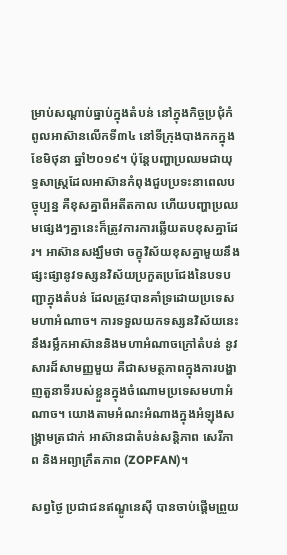ម្រាប់សណ្តាប់ធ្នាប់ក្នុងតំបន់ នៅក្នុងកិច្ចប្រជុំកំពូលអាស៊ានលើកទី៣៤ នៅទីក្រុងបាងកកក្នុងខែមិថុនា ឆ្នាំ២០១៩។ ប៉ុន្តែបញ្ហាប្រឈមជាយុទ្ធសាស្រ្តដែលអាស៊ានកំពុងជួបប្រទះនាពេលបច្ចុប្បន្ន គឺខុសគ្នាពីអតីតកាល ហើយបញ្ហាប្រឈមផ្សេងៗគ្នានេះក៏ត្រូវការការឆ្លើយតបខុសគ្នាដែរ។ អាស៊ានសង្ឃឹមថា ចក្ខុវិស័យខុសគ្នាមួយនឹងផ្សះផ្សានូវទស្សនវិស័យប្រកួតប្រជែងនៃបទបញ្ជាក្នុងតំបន់ ដែលត្រូវបានគាំទ្រដោយប្រទេសមហាអំណាច។ ការទទួលយកទស្សនវិស័យនេះនឹងរម្លឹកអាស៊ាននិងមហាអំណាចក្រៅតំបន់ នូវសារដ៏សាមញ្ញមួយ គឺជាសមត្ថភាពក្នុងការបង្ហាញតួនាទីរបស់ខ្លួនក្នុងចំណោមប្រទេសមហាអំណាច។ យោងតាមអំណះអំណាងក្នុងអំឡុងសង្រ្គាមត្រជាក់ អាស៊ានជាតំបន់សន្តិភាព សេរីភាព និងអព្យាក្រឹតភាព (ZOPFAN)។

សព្វថ្ងៃ ប្រជាជនឥណ្ឌូនេស៊ី បានចាប់ផ្តើមព្រួយ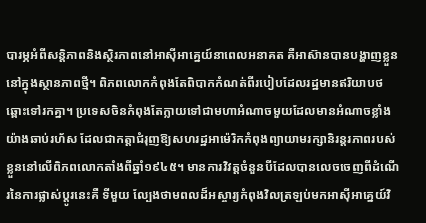បារម្ភអំពីសន្តិភាពនិងស្ថិរភាពនៅអាស៊ីអាគ្នេយ៍នាពេលអនាគត គឺអាស៊ានបានបង្ហាញខ្លួននៅក្នុងស្ថានភាពថ្មី។ ពិភពលោកកំពុងតែពិបាកកំណត់ពីរបៀបដែលរដ្ឋមានឥរិយាបថឆ្ពោះទៅរកគ្នា។ ប្រទេសចិនកំពុងតែក្លាយទៅជាមហាអំណាចមួយដែលមានអំណាចខ្លាំងយ៉ាងឆាប់រហ័ស ដែលជាកត្តាជំរុញឱ្យសហរដ្ឋអាម៉េរិកកំពុងព្យាយាមរក្សានិរន្តរភាពរបស់ខ្លួននៅលើពិភពលោកតាំងពីឆ្នាំ១៩៤៥។ មានការវិវត្តចំនួនបីដែលបានលេចចេញពីដំណើរនៃការផ្លាស់ប្តូរនេះគឺ ទីមួយ ល្បែងថាមពលដ៏អស្ចារ្យកំពុងវិលត្រឡប់មកអាស៊ីអាគ្នេយ៍វិ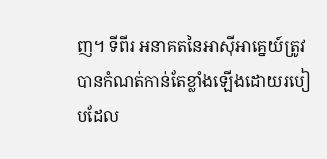ញ។ ទីពីរ អនាគតនៃអាស៊ីអាគ្នេយ៍ត្រូវបានកំណត់កាន់តែខ្លាំងឡើងដោយរបៀបដែល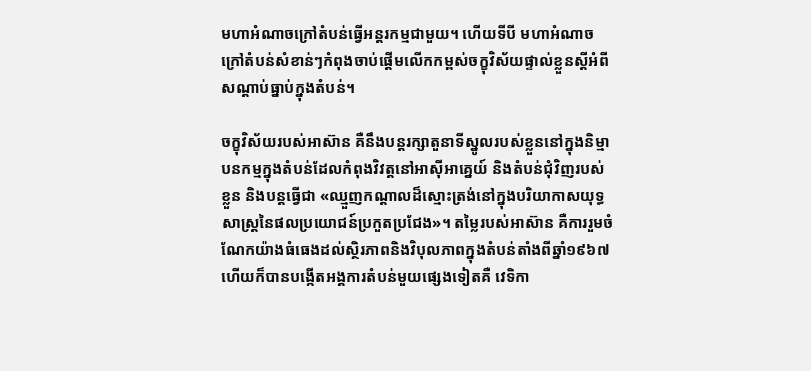មហាអំណាចក្រៅតំបន់ធ្វើអន្តរកម្មជាមួយ។ ហើយទីបី មហាអំណាចក្រៅតំបន់សំខាន់ៗកំពុងចាប់ផ្តើមលើកកម្ពស់ចក្ខុវិស័យផ្ទាល់ខ្លួនស្ដីអំពីសណ្តាប់ធ្នាប់ក្នុងតំបន់។

ចក្ខុវិស័យរបស់អាស៊ាន គឺនឹងបន្តរក្សាតួនាទីស្នូលរបស់ខ្លួននៅក្នុងនិម្មាបនកម្មក្នុងតំបន់ដែលកំពុងវិវត្តនៅអាស៊ីអាគ្នេយ៍ និងតំបន់ជុំវិញរបស់ខ្លួន និងបន្តធ្វើជា «ឈ្មួញកណ្តាលដ៏ស្មោះត្រង់នៅក្នុងបរិយាកាសយុទ្ធសាស្ត្រនៃផលប្រយោជន៍ប្រកួតប្រជែង»។ តម្លៃរបស់អាស៊ាន គឺការរួមចំណែកយ៉ាងធំធេងដល់ស្ថិរភាពនិងវិបុលភាពក្នុងតំបន់តាំងពីឆ្នាំ១៩៦៧ ហើយក៏បានបង្កើតអង្គការតំបន់មួយផ្សេងទៀតគឺ វេទិកា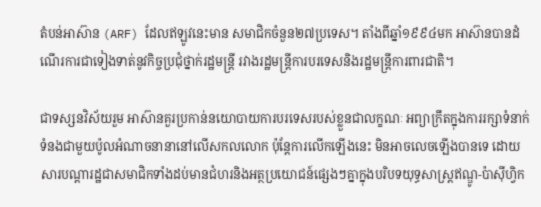តំបន់អាស៊ាន (ARF) ដែលឥឡូវនេះមាន សមាជិកចំនួន២៧ប្រទេស។ តាំងពីឆ្នាំ១៩៩៤មក អាស៊ានបានដំណើរការជាទៀងទាត់នូវកិច្ចប្រជុំថ្នាក់រដ្ឋមន្ត្រី រវាងរដ្ឋមន្ត្រីការបរទេសនិងរដ្ឋមន្រ្តីការពារជាតិ។

ជាទស្សនវិស័យរួម អាស៊ានគួរប្រកាន់នយោបាយការបរទេសរបស់ខ្លួនជាលក្ខណៈ អព្យាក្រឹតក្នុងការរក្សាទំនាក់ទំនងជាមួយប៉ូលអំណាចនានានៅលើសកលលោក ប៉ុន្តែការលើកឡើងនេះ មិនអាចលេចឡើងបានទេ ដោយសារបណ្តារដ្ឋជាសមាជិកទាំងដប់មានជំហរនិងអត្ថប្រយោជន៍ផ្សេងៗគ្នាក្នុងបរិបទយុទ្ធសាស្រ្តឥណ្ឌូ-ប៉ាស៊ីហ្វិក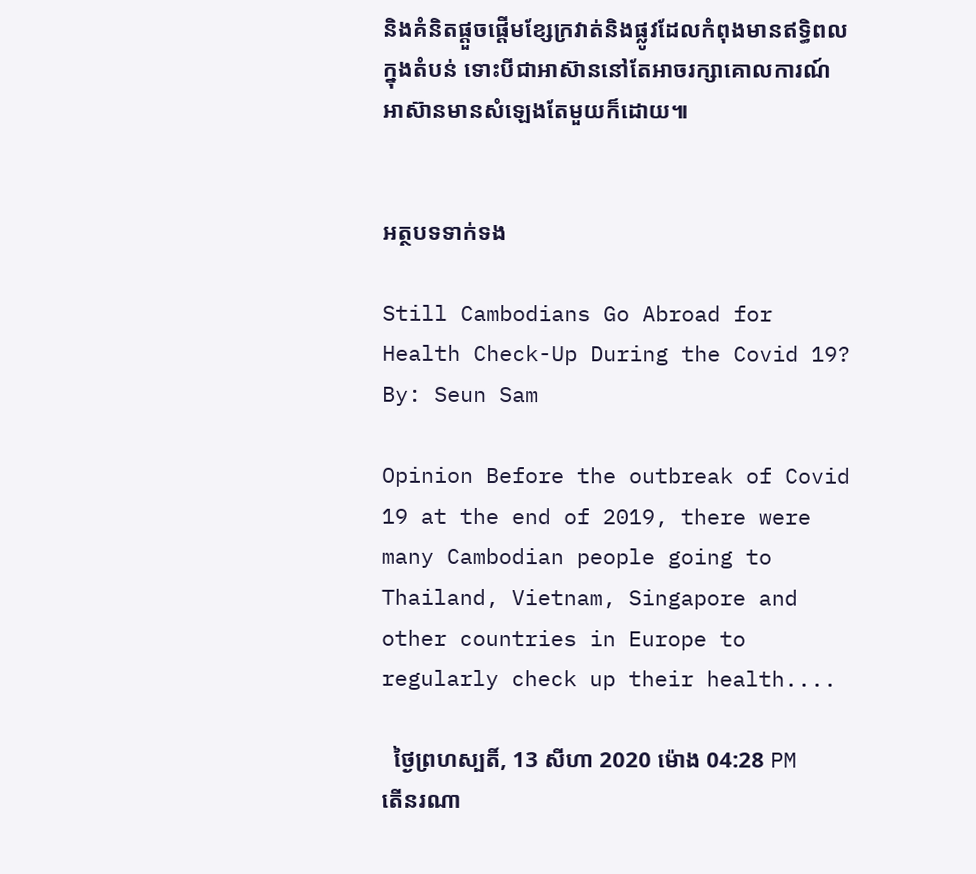និងគំនិតផ្តួចផ្តើមខ្សែក្រវាត់និងផ្លូវដែលកំពុងមានឥទ្ធិពលក្នុងតំបន់ ទោះបីជាអាស៊ាននៅតែអាចរក្សាគោលការណ៍អាស៊ានមានសំឡេងតែមួយក៏ដោយ៕


អត្ថបទទាក់ទង

Still Cambodians Go Abroad for Health Check-Up During the Covid 19? By: Seun Sam

Opinion Before the outbreak of Covid 19 at the end of 2019, there were many Cambodian people going to Thailand, Vietnam, Singapore and other countries in Europe to regularly check up their health....

  ថ្ងៃព្រហស្បតិ៍, 13 សីហា 2020 ម៉ោង 04:28 PM
តើនរណា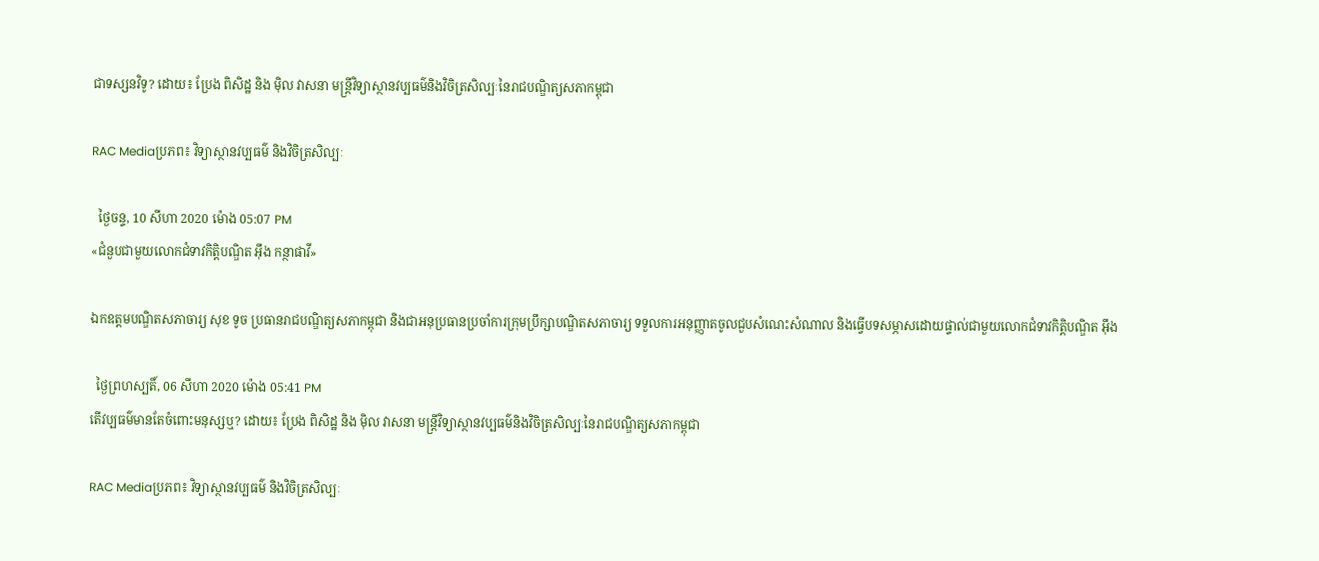ជាទស្សនវិទូ? ដោយ៖ ប្រែង ពិសិដ្ឋ និង ម៉ិល វាសនា មន្ត្រីវិទ្យាស្ថានវប្បធម៌និងវិចិត្រសិល្បៈនៃរាជបណ្ឌិត្យសភាកម្ពុជា

RAC Mediaប្រភព៖ វិទ្យាស្ថានវប្បធម៌ និងវិចិត្រសិល្បៈ

  ថ្ងៃចន្ទ, 10 សីហា 2020 ម៉ោង 05:07 PM
«ជំនួបជាមួយលោកជំទាវកិត្តិបណ្ឌិត អ៊ឹង កន្ថាផាវី»

ឯកឧត្តមបណ្ឌិតសភាចារ្យ សុខ ទូច ប្រធានរាជបណ្ឌិត្យសភាកម្ពុជា និងជាអនុប្រធានប្រចាំការក្រុមប្រឹក្សាបណ្ឌិតសភាចារ្យ ទទួលការអនុញ្ញាតចូលជួបសំណេះសំណាល និងធ្វើបទសម្ភាសដោយផ្ទាល់ជាមួយលោកជំទាវកិត្តិបណ្ឌិត អ៊ឹង

  ថ្ងៃព្រហស្បតិ៍, 06 សីហា 2020 ម៉ោង 05:41 PM
តើវប្បធម៌មានតែចំពោះមនុស្សឬ? ដោយ៖ ប្រែង ពិសិដ្ឋ និង ម៉ិល វាសនា មន្ត្រីវិទ្យាស្ថានវប្បធម៌និងវិចិត្រសិល្បៈនៃរាជបណ្ឌិត្យសភាកម្ពុជា

RAC Mediaប្រភព៖ វិទ្យាស្ថានវប្បធម៌ និងវិចិត្រសិល្បៈ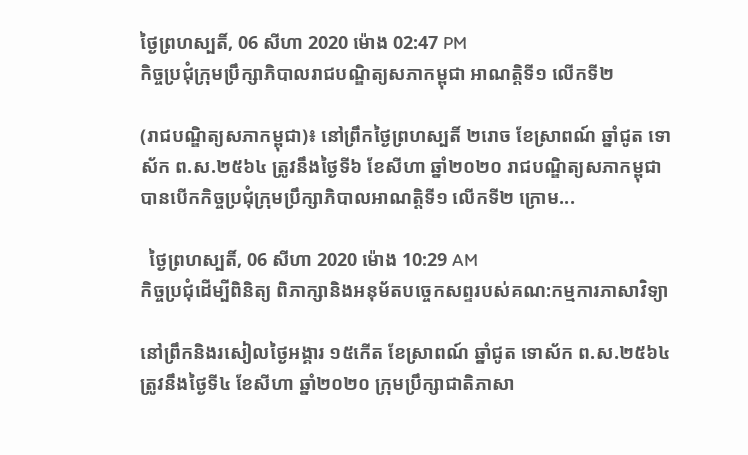ថ្ងៃព្រហស្បតិ៍, 06 សីហា 2020 ម៉ោង 02:47 PM
កិច្ចប្រជំុក្រុមប្រឹក្សាភិបាលរាជបណ្ឌិត្យសភាកម្ពុជា អាណត្តិទី១ លេីកទី២

(រាជបណ្ឌិត្យសភាកម្ពុជា)៖ នៅព្រឹកថ្ងៃព្រហស្បតិ៍ ២រោច ខែស្រាពណ៍ ឆ្នាំជូត ទោស័ក ព.ស.២៥៦៤ ត្រូវនឹងថ្ងៃទី៦ ខែសីហា ឆ្នាំ២០២០ រាជបណ្ឌិត្យសភាកម្ពុជាបានបេីកកិច្ចប្រជំុក្រុមប្រឹក្សាភិបាលអាណត្តិទី១ លេីកទី២ ក្រោម...

  ថ្ងៃព្រហស្បតិ៍, 06 សីហា 2020 ម៉ោង 10:29 AM
កិច្ចប្រជុំដើម្បីពិនិត្យ ពិភាក្សានិងអនុម័តបច្ចេកសព្ទរបស់គណ:កម្មការភាសាវិទ្យា

នៅព្រឹកនិងរសៀលថ្ងៃអង្គារ ១៥កើត ខែស្រាពណ៍ ឆ្នាំជូត ទោស័ក ព.ស.២៥៦៤ ត្រូវនឹងថ្ងៃទី៤ ខែសីហា ឆ្នាំ២០២០ ក្រុមប្រឹក្សាជាតិភាសា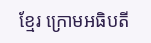ខ្មែរ ក្រោមអធិបតី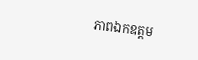ភាពឯកឧត្តម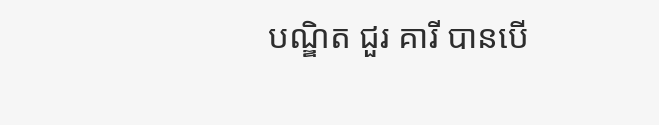បណ្ឌិត ជួរ គារី បានបើ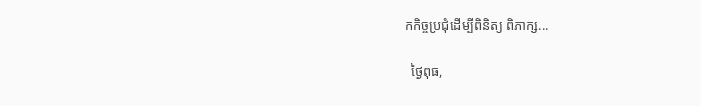កកិច្ចប្រជុំដើម្បីពិនិត្យ ពិភាក្ស...

  ថ្ងៃពុធ,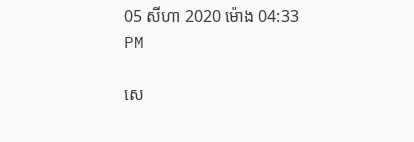05 សីហា 2020 ម៉ោង 04:33 PM

សេ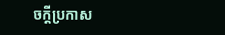ចក្តីប្រកាស